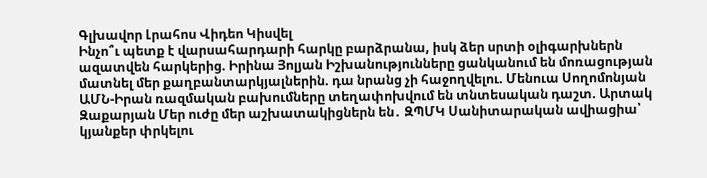Գլխավոր Լրահոս Վիդեո Կիսվել
Ինչո՞ւ պետք է վարսահարդարի հարկը բարձրանա, իսկ ձեր սրտի օլիգարխներն ազատվեն հարկերից. Իրինա Յոլյան Իշխանությունները ցանկանում են մոռացության մատնել մեր քաղբանտարկյալներին. դա նրանց չի հաջողվելու. Մենուա Սողոմոնյան ԱՄՆ-Իրան ռազմական բախումները տեղափոխվում են տնտեսական դաշտ. Արտակ Զաքարյան Մեր ուժը մեր աշխատակիցներն են․ ԶՊՄԿ Սանիտարական ավիացիա՝ կյանքեր փրկելու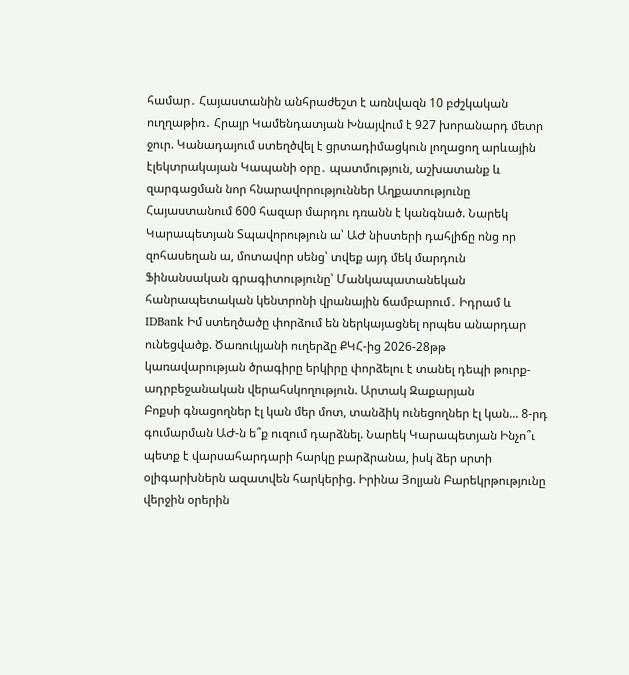համար․ Հայաստանին անհրաժեշտ է առնվազն 10 բժշկական ուղղաթիռ․ Հրայր Կամենդատյան Խնայվում է 927 խորանարդ մետր ջուր. Կանադայում ստեղծվել է ցրտադիմացկուն լողացող արևային էլեկտրակայան Կապանի օրը․ պատմություն, աշխատանք և զարգացման նոր հնարավորություններ Աղքատությունը Հայաստանում 600 հազար մարդու դռանն է կանգնած. Նարեկ Կարապետյան Տպավորություն ա՝ ԱԺ նիստերի դահլիճը ոնց որ զոհասեղան ա, մոտավոր սենց՝ տվեք այդ մեկ մարդուն Ֆինանսական գրագիտությունը՝ Մանկապատանեկան հանրապետական կենտրոնի վրանային ճամբարում․ Իդրամ և IDBank Իմ ստեղծածը փորձում են ներկայացնել որպես անարդար ունեցվածք. Ծառուկյանի ուղերձը ՔԿՀ-ից 2026-28թթ կառավարության ծրագիրը երկիրը փորձելու է տանել դեպի թուրք-ադրբեջանական վերահսկողություն. Արտակ Զաքարյան
Բոքսի գնացողներ էլ կան մեր մոտ, տանձիկ ունեցողներ էլ կան... 8-րդ գումարման ԱԺ-ն ե՞ք ուզում դարձնել. Նարեկ Կարապետյան Ինչո՞ւ պետք է վարսահարդարի հարկը բարձրանա, իսկ ձեր սրտի օլիգարխներն ազատվեն հարկերից. Իրինա Յոլյան Բարեկրթությունը վերջին օրերին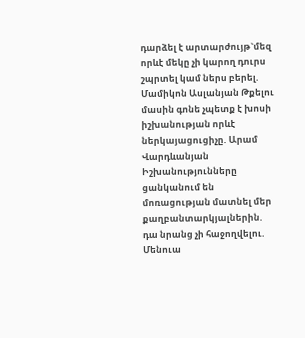դարձել է արտարժույթ`մեզ որևէ մեկը չի կարող դուրս շպրտել կամ ներս բերել. Մամիկոն Ասլանյան Թքելու մասին գոնե չպետք է խոսի իշխանության որևէ ներկայացուցիչը. Արամ Վարդևանյան Իշխանությունները ցանկանում են մոռացության մատնել մեր քաղբանտարկյալներին. դա նրանց չի հաջողվելու. Մենուա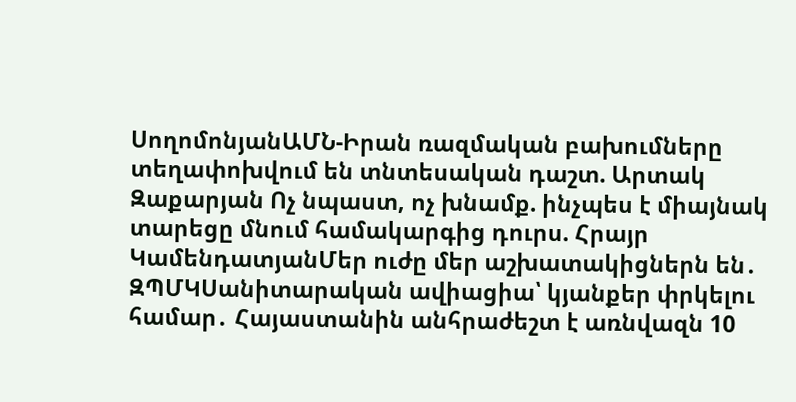ՍողոմոնյանԱՄՆ-Իրան ռազմական բախումները տեղափոխվում են տնտեսական դաշտ. Արտակ Զաքարյան Ոչ նպաստ, ոչ խնամք. ինչպես է միայնակ տարեցը մնում համակարգից դուրս. Հրայր ԿամենդատյանՄեր ուժը մեր աշխատակիցներն են․ ԶՊՄԿՍանիտարական ավիացիա՝ կյանքեր փրկելու համար․ Հայաստանին անհրաժեշտ է առնվազն 10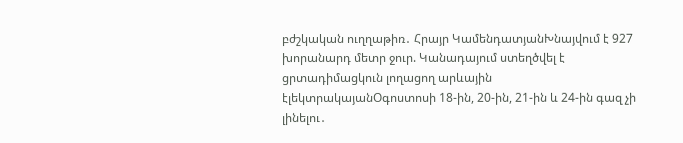բժշկական ուղղաթիռ․ Հրայր ԿամենդատյանԽնայվում է 927 խորանարդ մետր ջուր. Կանադայում ստեղծվել է ցրտադիմացկուն լողացող արևային էլեկտրակայանՕգոստոսի 18-ին, 20-ին, 21-ին և 24-ին գազ չի լինելու․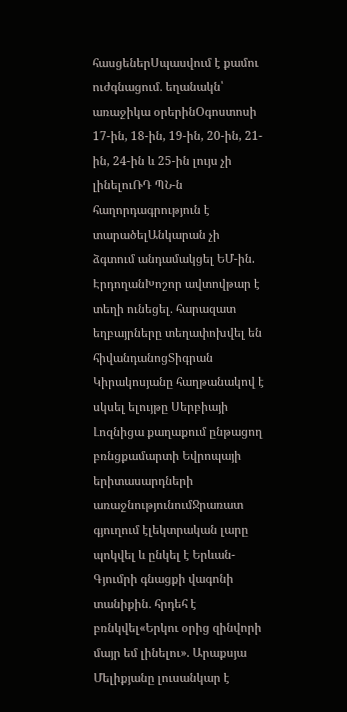հասցեներՍպասվում է քամու ուժգնացում․ եղանակն՝ առաջիկա օրերինՕգոստոսի 17-ին, 18-ին, 19-ին, 20-ին, 21-ին, 24-ին և 25-ին լույս չի լինելուՌԴ ՊՆ-ն հաղորդագրություն է տարածելԱնկարան չի ձգտում անդամակցել ԵՄ-ին. ԷրդողանԽոշոր ավտովթար է տեղի ունեցել․ հարազատ եղբայրները տեղափոխվել են հիվանդանոցՏիգրան Կիրակոսյանը հաղթանակով է սկսել ելույթը Սերբիայի Լոզնիցա քաղաքում ընթացող բռնցքամարտի Եվրոպայի երիտասարդների առաջնությունումՋրառատ գյուղում էլեկտրական լարը պոկվել և ընկել է Երևան-Գյումրի գնացքի վագոնի տանիքին․ հրդեհ է բռնկվել«Երկու օրից զինվորի մայր եմ լինելու». Արաքսյա Մելիքյանը լուսանկար է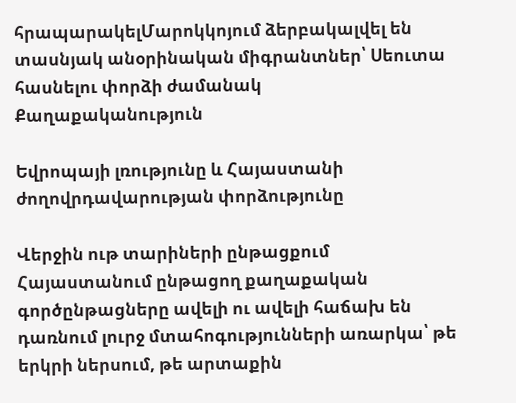հրապարակելՄարոկկոյում ձերբակալվել են տասնյակ անօրինական միգրանտներ՝ Սեուտա հասնելու փորձի ժամանակ
Քաղաքականություն

Եվրոպայի լռությունը և Հայաստանի ժողովրդավարության փորձությունը

Վերջին ութ տարիների ընթացքում Հայաստանում ընթացող քաղաքական գործընթացները ավելի ու ավելի հաճախ են դառնում լուրջ մտահոգությունների առարկա՝ թե երկրի ներսում, թե արտաքին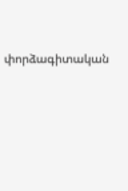փորձագիտական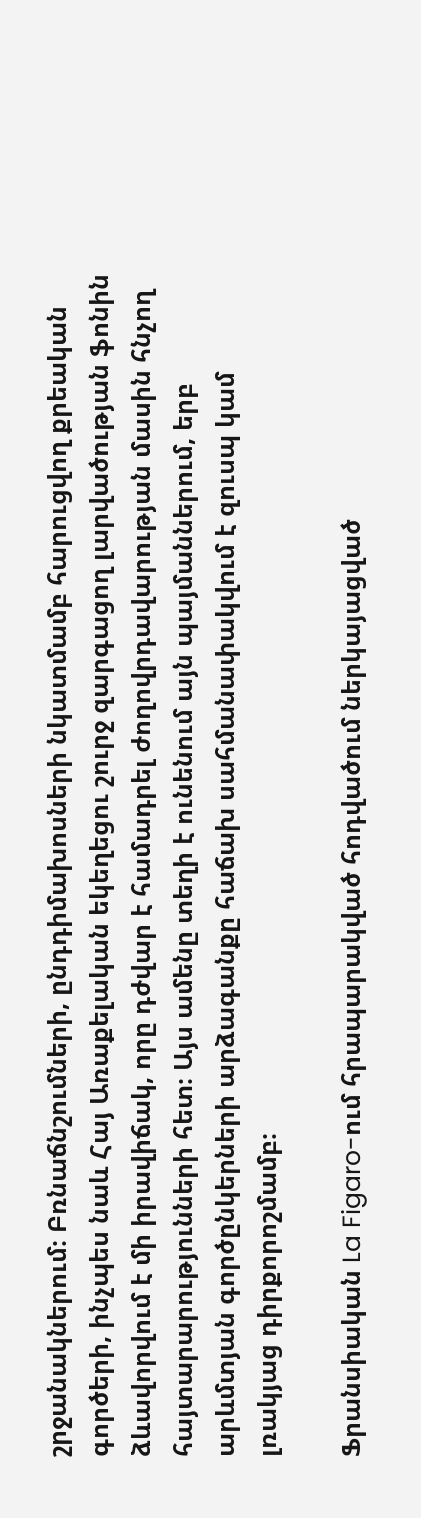շրջանակներում։ Բռնաճնշումների, ընդդիմախոսների նկատմամբ հարուցվող քրեական գործերի, ինչպես նաև Հայ Առաքելական եկեղեցու շուրջ զարգացող լարվածության ֆոնին ձևավորվում է մի իրավիճակ, որը դժվար է համադրել ժողովրդավարության մասին հնչող հայտարարությունների հետ։ Այս ամենը տեղի է ունենում այն պայմաններում, երբ արևմտյան գործընկերների արձագանքը հաճախ սահմանափակվում է զուսպ կամ լռակյաց դիրքորոշմամբ։

Ֆրանսիական La Figaro-ում հրապարակված հոդվածում ներկայացված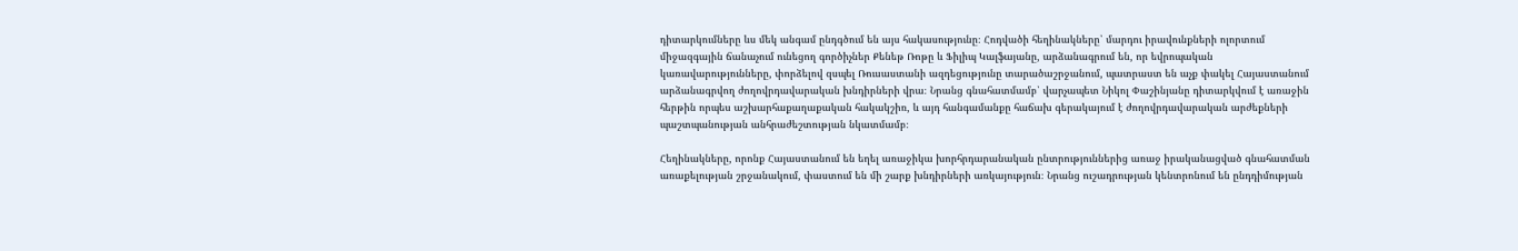դիտարկումները ևս մեկ անգամ ընդգծում են այս հակասությունը։ Հոդվածի հեղինակները՝ մարդու իրավունքների ոլորտում միջազգային ճանաչում ունեցող գործիչներ Քենեթ Ռոթը և Ֆիլիպ Կալֆայանը, արձանագրում են, որ եվրոպական կառավարությունները, փորձելով զսպել Ռուսաստանի ազդեցությունը տարածաշրջանում, պատրաստ են աչք փակել Հայաստանում արձանագրվող ժողովրդավարական խնդիրների վրա։ Նրանց գնահատմամբ՝ վարչապետ Նիկոլ Փաշինյանը դիտարկվում է առաջին հերթին որպես աշխարհաքաղաքական հակակշիռ, և այդ հանգամանքը հաճախ գերակայում է ժողովրդավարական արժեքների պաշտպանության անհրաժեշտության նկատմամբ։

Հեղինակները, որոնք Հայաստանում են եղել առաջիկա խորհրդարանական ընտրություններից առաջ իրականացված գնահատման առաքելության շրջանակում, փաստում են մի շարք խնդիրների առկայություն։ Նրանց ուշադրության կենտրոնում են ընդդիմության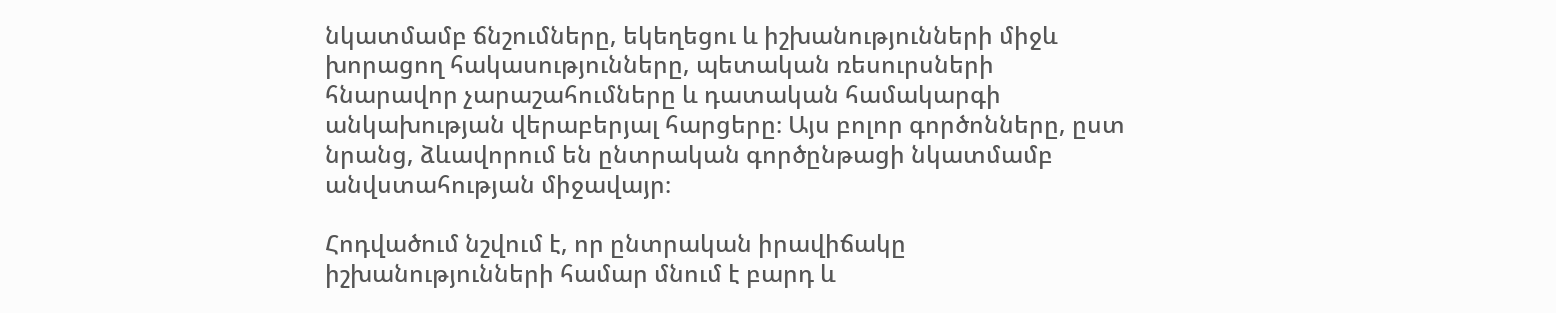նկատմամբ ճնշումները, եկեղեցու և իշխանությունների միջև խորացող հակասությունները, պետական ռեսուրսների հնարավոր չարաշահումները և դատական համակարգի անկախության վերաբերյալ հարցերը։ Այս բոլոր գործոնները, ըստ նրանց, ձևավորում են ընտրական գործընթացի նկատմամբ անվստահության միջավայր։

Հոդվածում նշվում է, որ ընտրական իրավիճակը իշխանությունների համար մնում է բարդ և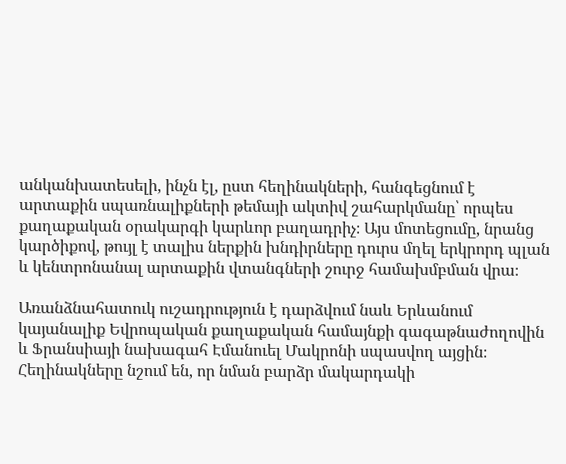անկանխատեսելի, ինչն էլ, ըստ հեղինակների, հանգեցնում է արտաքին սպառնալիքների թեմայի ակտիվ շահարկմանը՝ որպես քաղաքական օրակարգի կարևոր բաղադրիչ։ Այս մոտեցումը, նրանց կարծիքով, թույլ է տալիս ներքին խնդիրները դուրս մղել երկրորդ պլան և կենտրոնանալ արտաքին վտանգների շուրջ համախմբման վրա։

Առանձնահատուկ ուշադրություն է դարձվում նաև Երևանում կայանալիք Եվրոպական քաղաքական համայնքի գագաթնաժողովին և Ֆրանսիայի նախագահ Էմանուել Մակրոնի սպասվող այցին։ Հեղինակները նշում են, որ նման բարձր մակարդակի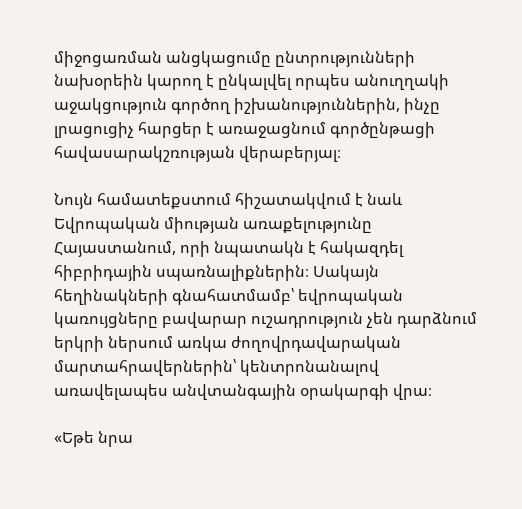միջոցառման անցկացումը ընտրությունների նախօրեին կարող է ընկալվել որպես անուղղակի աջակցություն գործող իշխանություններին, ինչը լրացուցիչ հարցեր է առաջացնում գործընթացի հավասարակշռության վերաբերյալ։

Նույն համատեքստում հիշատակվում է նաև Եվրոպական միության առաքելությունը Հայաստանում, որի նպատակն է հակազդել հիբրիդային սպառնալիքներին։ Սակայն հեղինակների գնահատմամբ՝ եվրոպական կառույցները բավարար ուշադրություն չեն դարձնում երկրի ներսում առկա ժողովրդավարական մարտահրավերներին՝ կենտրոնանալով առավելապես անվտանգային օրակարգի վրա։

«Եթե նրա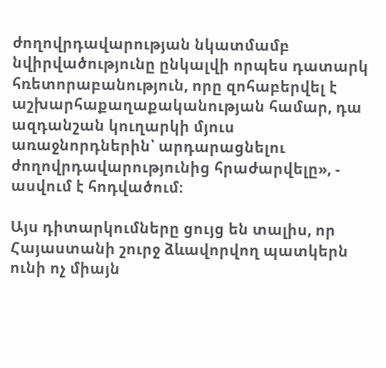ժողովրդավարության նկատմամբ նվիրվածությունը ընկալվի որպես դատարկ հռետորաբանություն, որը զոհաբերվել է աշխարհաքաղաքականության համար, դա ազդանշան կուղարկի մյուս առաջնորդներին՝ արդարացնելու ժողովրդավարությունից հրաժարվելը», - ասվում է հոդվածում։

Այս դիտարկումները ցույց են տալիս, որ Հայաստանի շուրջ ձևավորվող պատկերն ունի ոչ միայն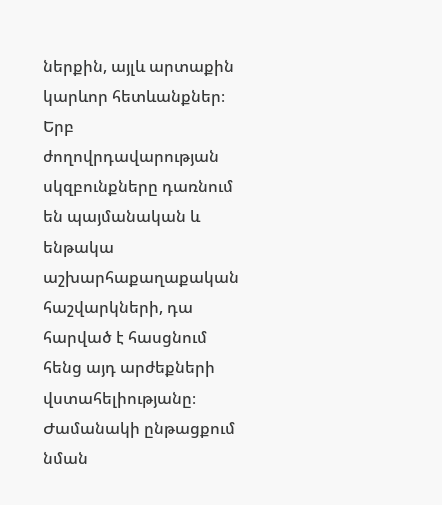ներքին, այլև արտաքին կարևոր հետևանքներ։ Երբ ժողովրդավարության սկզբունքները դառնում են պայմանական և ենթակա աշխարհաքաղաքական հաշվարկների, դա հարված է հասցնում հենց այդ արժեքների վստահելիությանը։ Ժամանակի ընթացքում նման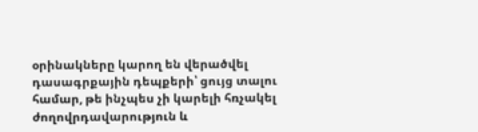օրինակները կարող են վերածվել դասագրքային դեպքերի՝ ցույց տալու համար, թե ինչպես չի կարելի հռչակել ժողովրդավարություն և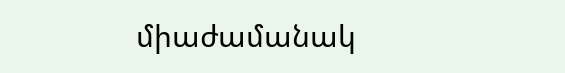միաժամանակ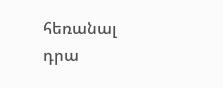հեռանալ դրա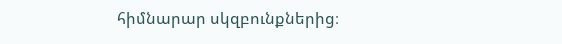հիմնարար սկզբունքներից։